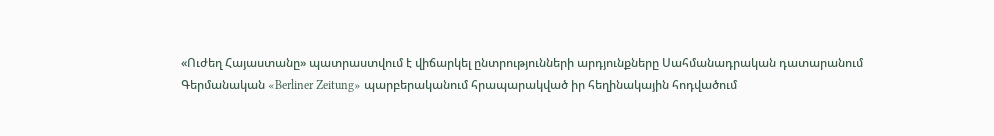«Ուժեղ Հայաստանը» պատրաստվում է վիճարկել ընտրությունների արդյունքները Սահմանադրական դատարանում
Գերմանական «Berliner Zeitung» պարբերականում հրապարակված իր հեղինակային հոդվածում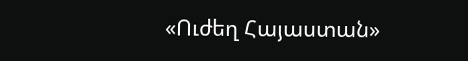«Ուժեղ Հայաստան»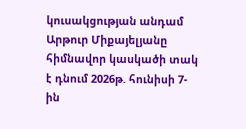կուսակցության անդամ Արթուր Միքայելյանը հիմնավոր կասկածի տակ է դնում 2026թ. հունիսի 7-ին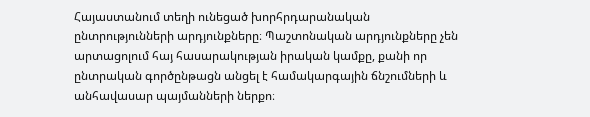Հայաստանում տեղի ունեցած խորհրդարանական ընտրությունների արդյունքները։ Պաշտոնական արդյունքները չեն արտացոլում հայ հասարակության իրական կամքը, քանի որ ընտրական գործընթացն անցել է համակարգային ճնշումների և անհավասար պայմանների ներքո։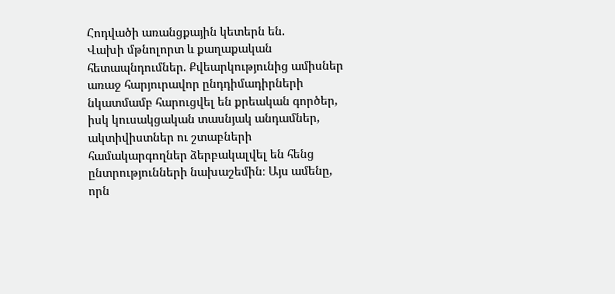Հոդվածի առանցքային կետերն են.
Վախի մթնոլորտ և քաղաքական հետապնդումներ. Քվեարկությունից ամիսներ առաջ հարյուրավոր ընդդիմադիրների նկատմամբ հարուցվել են քրեական գործեր, իսկ կուսակցական տասնյակ անդամներ, ակտիվիստներ ու շտաբների համակարգողներ ձերբակալվել են հենց ընտրությունների նախաշեմին։ Այս ամենը, որն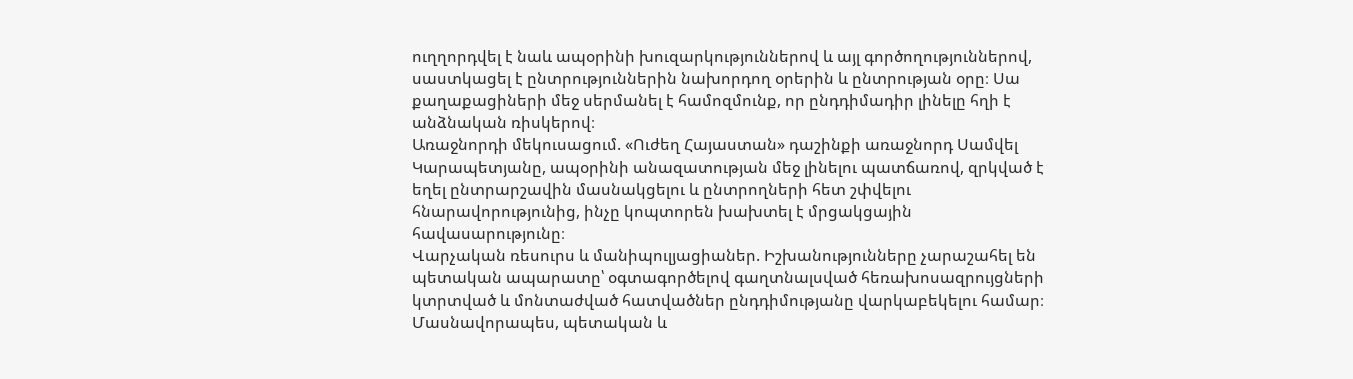ուղղորդվել է նաև ապօրինի խուզարկություններով և այլ գործողություններով, սաստկացել է ընտրություններին նախորդող օրերին և ընտրության օրը։ Սա քաղաքացիների մեջ սերմանել է համոզմունք, որ ընդդիմադիր լինելը հղի է անձնական ռիսկերով։
Առաջնորդի մեկուսացում. «Ուժեղ Հայաստան» դաշինքի առաջնորդ Սամվել Կարապետյանը, ապօրինի անազատության մեջ լինելու պատճառով, զրկված է եղել ընտրարշավին մասնակցելու և ընտրողների հետ շփվելու հնարավորությունից, ինչը կոպտորեն խախտել է մրցակցային հավասարությունը։
Վարչական ռեսուրս և մանիպուլյացիաներ. Իշխանությունները չարաշահել են պետական ապարատը՝ օգտագործելով գաղտնալսված հեռախոսազրույցների կտրտված և մոնտաժված հատվածներ ընդդիմությանը վարկաբեկելու համար։ Մասնավորապես, պետական և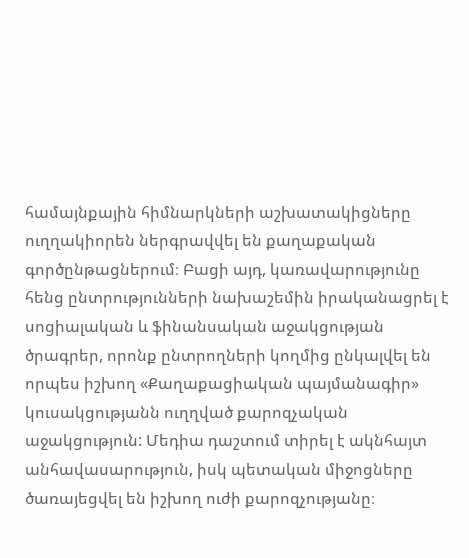համայնքային հիմնարկների աշխատակիցները ուղղակիորեն ներգրավվել են քաղաքական գործընթացներում։ Բացի այդ, կառավարությունը հենց ընտրությունների նախաշեմին իրականացրել է սոցիալական և ֆինանսական աջակցության ծրագրեր, որոնք ընտրողների կողմից ընկալվել են որպես իշխող «Քաղաքացիական պայմանագիր» կուսակցությանն ուղղված քարոզչական աջակցություն: Մեդիա դաշտում տիրել է ակնհայտ անհավասարություն, իսկ պետական միջոցները ծառայեցվել են իշխող ուժի քարոզչությանը։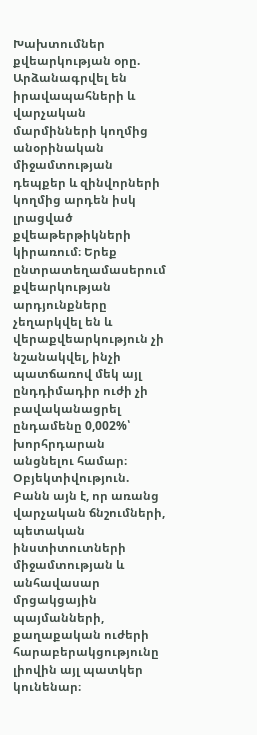Խախտումներ քվեարկության օրը. Արձանագրվել են իրավապահների և վարչական մարմինների կողմից անօրինական միջամտության դեպքեր և զինվորների կողմից արդեն իսկ լրացված քվեաթերթիկների կիրառում։ Երեք ընտրատեղամասերում քվեարկության արդյունքները չեղարկվել են և վերաքվեարկություն չի նշանակվել, ինչի պատճառով մեկ այլ ընդդիմադիր ուժի չի բավականացրել ընդամենը 0,002%՝ խորհրդարան անցնելու համար։
Օբյեկտիվություն. Բանն այն է, որ առանց վարչական ճնշումների, պետական ինստիտուտների միջամտության և անհավասար մրցակցային պայմանների, քաղաքական ուժերի հարաբերակցությունը լիովին այլ պատկեր կունենար։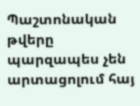Պաշտոնական թվերը պարզապես չեն արտացոլում հայ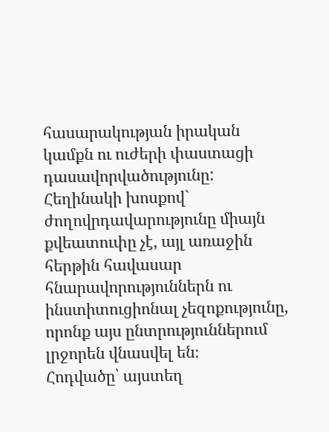հասարակության իրական կամքն ու ուժերի փաստացի դասավորվածությունը:
Հեղինակի խոսքով` ժողովրդավարությունը միայն քվեատուփը չէ, այլ առաջին հերթին հավասար հնարավորություններն ու ինստիտուցիոնալ չեզոքությունը, որոնք այս ընտրություններում լրջորեն վնասվել են։
Հոդվածը՝ այստեղ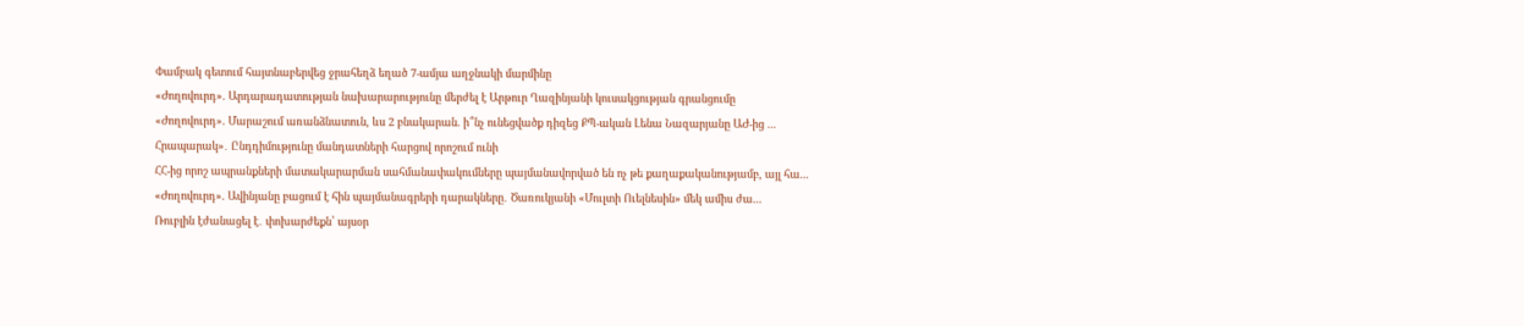Փամբակ գետում հայտնաբերվեց ջրահեղձ եղած 7-ամյա աղջնակի մարմինը
«Ժողովուրդ». Արդարադատության նախարարությունը մերժել է Արթուր Ղազինյանի կուսակցության գրանցումը
«Ժողովուրդ». Մարաշում առանձնատուն, ևս 2 բնակարան. ի՞նչ ունեցվածք դիզեց ՔՊ-ական Լենա Նազարյանը ԱԺ-ից ...
Հրապարակ»․ Ընդդիմությունը մանդատների հարցով որոշում ունի
ՀՀ-ից որոշ ապրանքների մատակարարման սահմանափակումները պայմանավորված են ոչ թե քաղաքականությամբ, այլ հա...
«Ժողովուրդ». Ավինյանը բացում է հին պայմանագրերի դարակները․ Ծառուկյանի «Մուլտի Ուելնեսին» մեկ ամիս ժա...
Ռուբլին էժանացել է․ փոխարժեքն՝ այսօր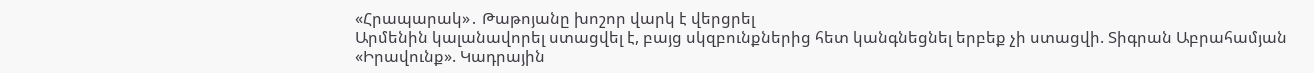«Հրապարակ»․ Թաթոյանը խոշոր վարկ է վերցրել
Արմենին կալանավորել ստացվել է, բայց սկզբունքներից հետ կանգնեցնել երբեք չի ստացվի. Տիգրան Աբրահամյան
«Իրավունք». Կադրային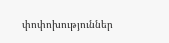փոփոխություններ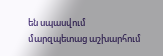են սպասվում մարզպետաց աշխարհում